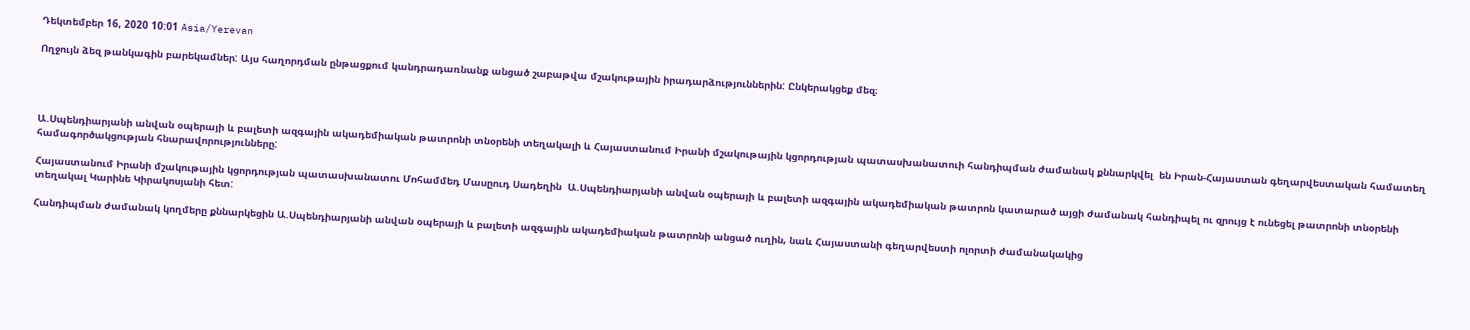Դեկտեմբեր 16, 2020 10:01 Asia/Yerevan

Ողջույն ձեզ թանկագին բարեկամներ: Այս հաղորդման ընթացքում կանդրադառնանք անցած շաբաթվա մշակութային իրադարձություններին: Ընկերակցեք մեզ։




Ա.Սպենդիարյանի անվան օպերայի և բալետի ազգային ակադեմիական թատրոնի տնօրենի տեղակալի և Հայաստանում Իրանի մշակութային կցորդության պատասխանատուի հանդիպման ժամանակ քննարկվել  են Իրան-Հայաստան գեղարվեստական համատեղ համագործակցության հնարավորությունները:

Հայաստանում Իրանի մշակութային կցորդության պատասխանատու Մոհամմեդ Մասըուդ Սադեղին  Ա.Սպենդիարյանի անվան օպերայի և բալետի ազգային ակադեմիական թատրոն կատարած այցի ժամանակ հանդիպել ու զրույց է ունեցել թատրոնի տնօրենի տեղակալ Կարինե Կիրակոսյանի հետ:

Հանդիպման ժամանակ կողմերը քննարկեցին Ա.Սպենդիարյանի անվան օպերայի և բալետի ազգային ակադեմիական թատրոնի անցած ուղին, նաև Հայաստանի գեղարվեստի ոլորտի ժամանակակից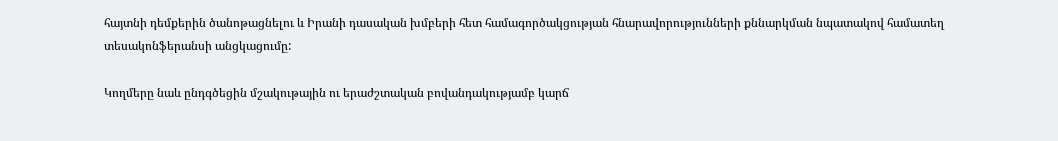հայտնի դեմքերին ծանոթացնելու և Իրանի դասական խմբերի հետ համագործակցության հնարավորությունների քննարկման նպատակով համատեղ տեսակոնֆերանսի անցկացումը:

Կողմերը նաև ընդգծեցին մշակութային ու երաժշտական բովանդակությամբ կարճ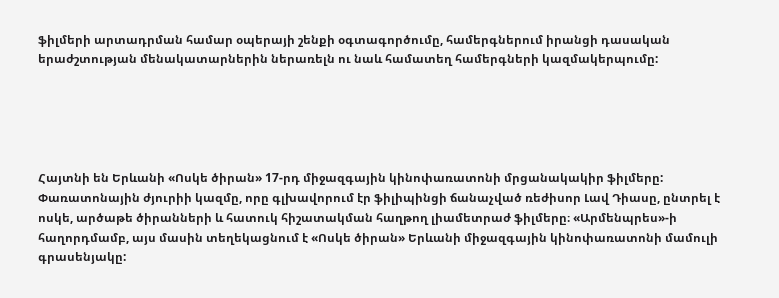ֆիլմերի արտադրման համար օպերայի շենքի օգտագործումը, համերգներում իրանցի դասական երաժշտության մենակատարներին ներառելն ու նաև համատեղ համերգների կազմակերպումը:





Հայտնի են Երևանի «Ոսկե ծիրան» 17-րդ միջազգային կինոփառատոնի մրցանակակիր ֆիլմերը: Փառատոնային ժյուրիի կազմը, որը գլխավորում էր ֆիլիպինցի ճանաչված ռեժիսոր Լավ Դիասը, ընտրել է ոսկե, արծաթե ծիրանների և հատուկ հիշատակման հաղթող լիամետրաժ ֆիլմերը։ «Արմենպրես»-ի հաղորդմամբ, այս մասին տեղեկացնում է «Ոսկե ծիրան» Երևանի միջազգային կինոփառատոնի մամուլի գրասենյակը: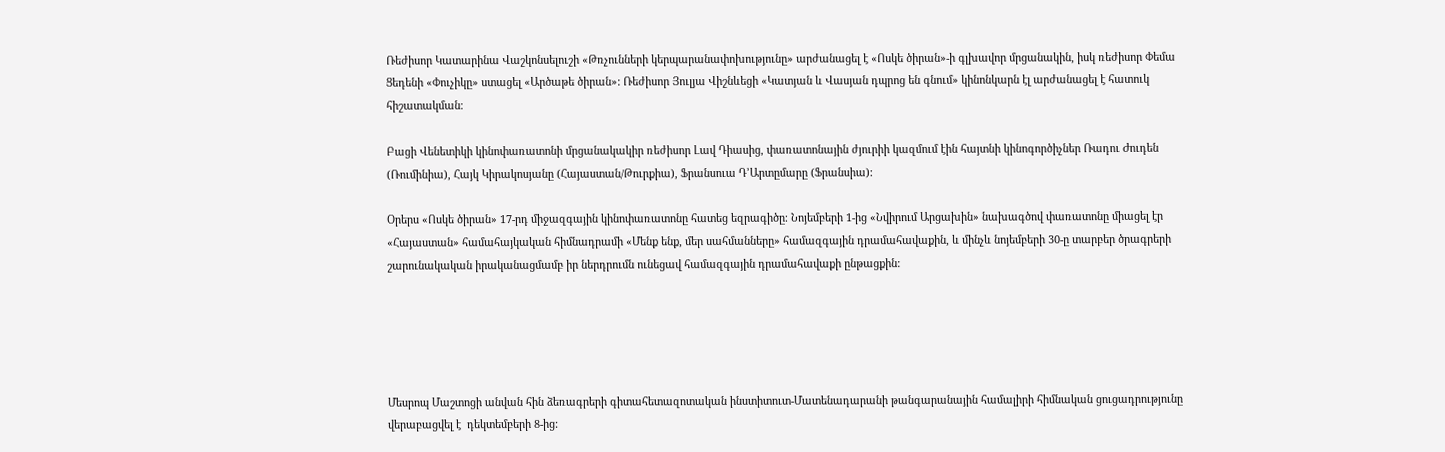Ռեժիսոր Կատարինա Վաշկոնսելուշի «Թռչունների կերպարանափոխությունը» արժանացել է «Ոսկե ծիրան»-ի գլխավոր մրցանակին, իսկ ռեժիսոր Փեմա Ցեդենի «Փուչիկը» ստացել «Արծաթե ծիրան»: Ռեժիսոր Յուլյա Վիշնևեցի «Կատյան և Վասյան դպրոց են գնում» կինոնկարն էլ արժանացել է հատուկ հիշատակման։

Բացի Վենետիկի կինոփառատոնի մրցանակակիր ռեժիսոր Լավ Դիասից, փառատոնային ժյուրիի կազմում էին հայտնի կինոգործիչներ Ռադու Ժուդեն (Ռումինիա), Հայկ Կիրակոսյանը (Հայաստան/Թուրքիա), Ֆրանսուա Դ’Արտըմարը (Ֆրանսիա):

Օրերս «Ոսկե ծիրան» 17-րդ միջազգային կինոփառատոնը հատեց եզրագիծը։ Նոյեմբերի 1-ից «Նվիրում Արցախին» նախագծով փառատոնը միացել էր «Հայաստան» համահայկական հիմնադրամի «Մենք ենք, մեր սահմանները» համազգային դրամահավաքին, և մինչև նոյեմբերի 30-ը տարբեր ծրագրերի շարունակական իրականացմամբ իր ներդրումն ունեցավ համազգային դրամահավաքի ընթացքին:





Մեսրոպ Մաշտոցի անվան հին ձեռագրերի գիտահետազոտական ինստիտուտ-Մատենադարանի թանգարանային համալիրի հիմնական ցուցադրությունը վերաբացվել է  դեկտեմբերի 8-ից: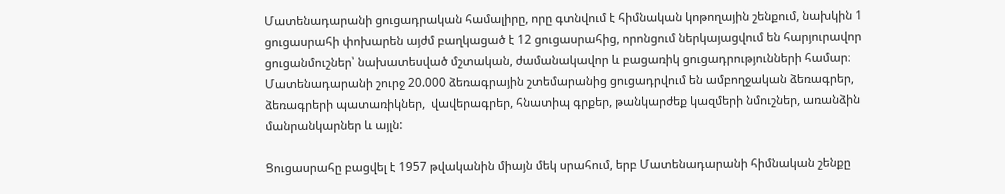Մատենադարանի ցուցադրական համալիրը, որը գտնվում է հիմնական կոթողային շենքում, նախկին 1 ցուցասրահի փոխարեն այժմ բաղկացած է 12 ցուցասրահից, որոնցում ներկայացվում են հարյուրավոր ցուցանմուշներ՝ նախատեսված մշտական, ժամանակավոր և բացառիկ ցուցադրությունների համար։ Մատենադարանի շուրջ 20.000 ձեռագրային շտեմարանից ցուցադրվում են ամբողջական ձեռագրեր, ձեռագրերի պատառիկներ,  վավերագրեր, հնատիպ գրքեր, թանկարժեք կազմերի նմուշներ, առանձին մանրանկարներ և այլն:

Ցուցասրահը բացվել է 1957 թվականին միայն մեկ սրահում, երբ Մատենադարանի հիմնական շենքը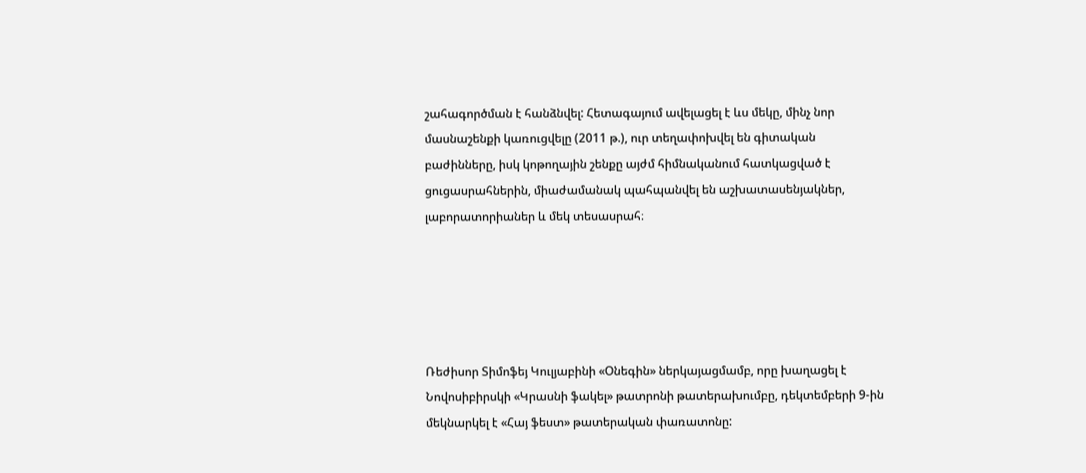շահագործման է հանձնվել: Հետագայում ավելացել է ևս մեկը, մինչ նոր մասնաշենքի կառուցվելը (2011 թ.), ուր տեղափոխվել են գիտական բաժինները, իսկ կոթողային շենքը այժմ հիմնականում հատկացված է ցուցասրահներին, միաժամանակ պահպանվել են աշխատասենյակներ, լաբորատորիաներ և մեկ տեսասրահ։





Ռեժիսոր Տիմոֆեյ Կուլյաբինի «Օնեգին» ներկայացմամբ, որը խաղացել է Նովոսիբիրսկի «Կրասնի ֆակել» թատրոնի թատերախումբը, դեկտեմբերի 9-ին մեկնարկել է «Հայ ֆեստ» թատերական փառատոնը: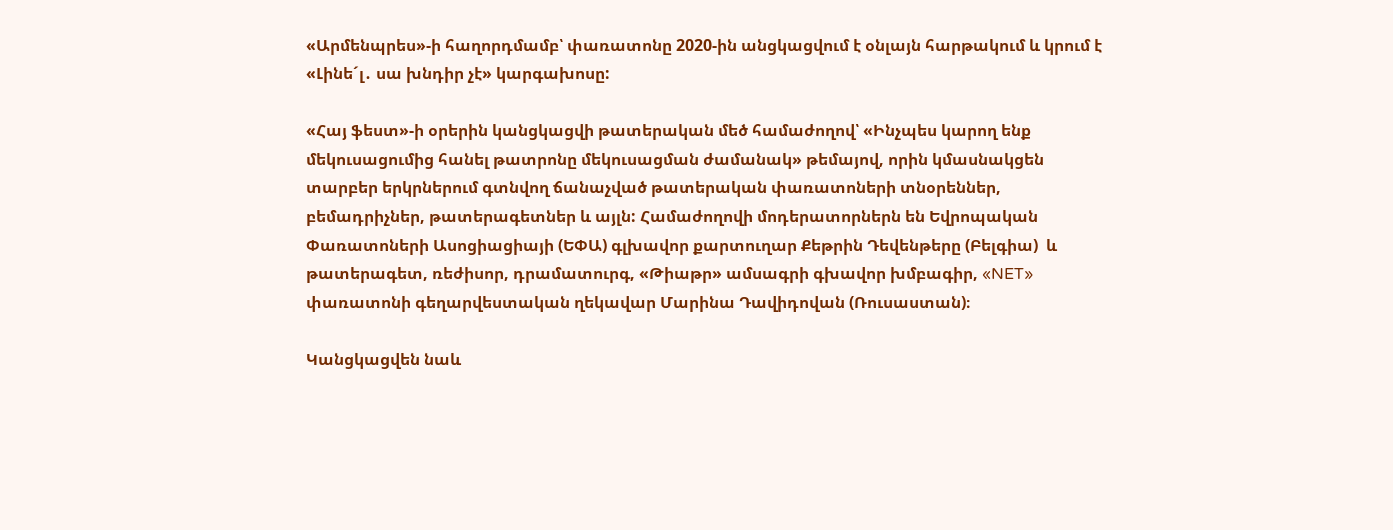«Արմենպրես»-ի հաղորդմամբ՝ փառատոնը 2020-ին անցկացվում է օնլայն հարթակում և կրում է «Լինե´լ․ սա խնդիր չէ» կարգախոսը:

«Հայ ֆեստ»-ի օրերին կանցկացվի թատերական մեծ համաժողով՝ «Ինչպես կարող ենք մեկուսացումից հանել թատրոնը մեկուսացման ժամանակ» թեմայով, որին կմասնակցեն տարբեր երկրներում գտնվող ճանաչված թատերական փառատոների տնօրեններ, բեմադրիչներ, թատերագետներ և այլն: Համաժողովի մոդերատորներն են Եվրոպական Փառատոների Ասոցիացիայի (ԵՓԱ) գլխավոր քարտուղար Քեթրին Դեվենթերը (Բելգիա)  և  թատերագետ, ռեժիսոր, դրամատուրգ, «Թիաթր» ամսագրի գխավոր խմբագիր, «NET» փառատոնի գեղարվեստական ղեկավար Մարինա Դավիդովան (Ռուսաստան)։

Կանցկացվեն նաև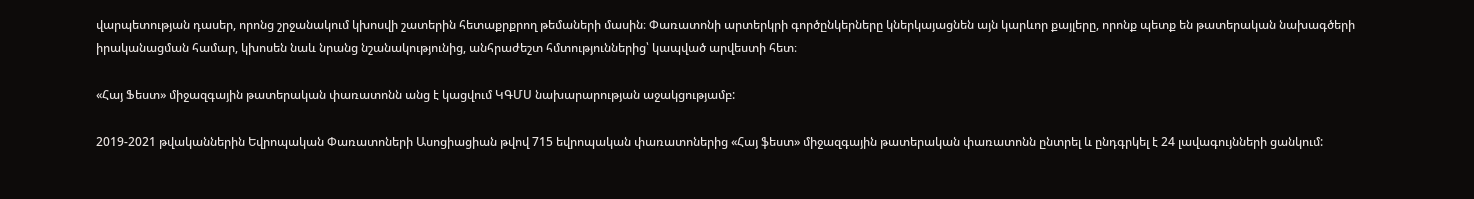վարպետության դասեր, որոնց շրջանակում կխոսվի շատերին հետաքրքրող թեմաների մասին։ Փառատոնի արտերկրի գործընկերները կներկայացնեն այն կարևոր քայլերը, որոնք պետք են թատերական նախագծերի իրականացման համար, կխոսեն նաև նրանց նշանակությունից, անհրաժեշտ հմտություններից՝ կապված արվեստի հետ։

«Հայ Ֆեստ» միջազգային թատերական փառատոնն անց է կացվում ԿԳՄՍ նախարարության աջակցությամբ:

2019-2021 թվականներին Եվրոպական Փառատոների Ասոցիացիան թվով 715 եվրոպական փառատոներից «Հայ ֆեստ» միջազգային թատերական փառատոնն ընտրել և ընդգրկել է 24 լավագույնների ցանկում: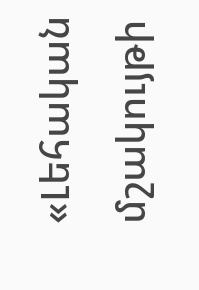«Լեհական մշակույթի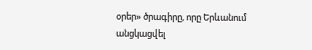օրեր» ծրագիրը, որը Երևանում անցկացվել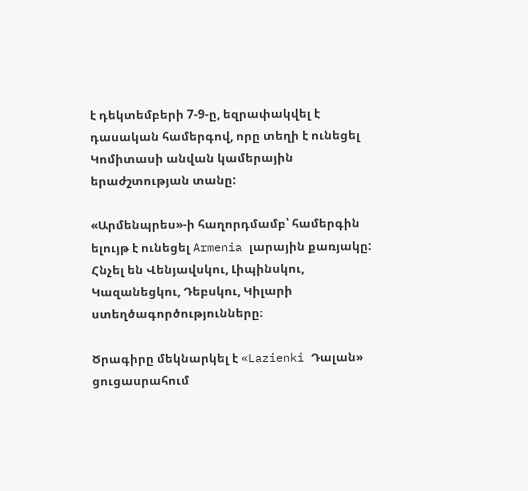է դեկտեմբերի 7-9-ը, եզրափակվել է դասական համերգով, որը տեղի է ունեցել Կոմիտասի անվան կամերային երաժշտության տանը:

«Արմենպրես»-ի հաղորդմամբ՝ համերգին ելույթ է ունեցել Armenia լարային քառյակը: Հնչել են Վենյավսկու, Լիպինսկու, Կազանեցկու, Դեբսկու, Կիլարի ստեղծագործությունները։

Ծրագիրը մեկնարկել է «Lazienki Դալան» ցուցասրահում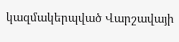կազմակերպված Վարշավայի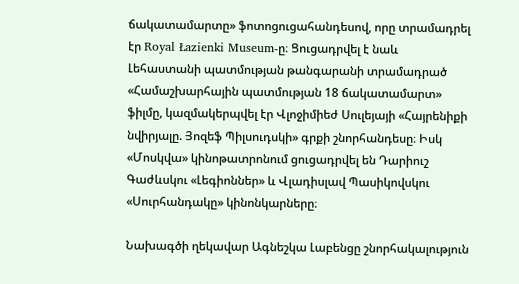ճակատամարտը» ֆոտոցուցահանդեսով, որը տրամադրել էր Royal Łazienki Museum-ը։ Ցուցադրվել է նաև Լեհաստանի պատմության թանգարանի տրամադրած «Համաշխարհային պատմության 18 ճակատամարտ»  ֆիլմը, կազմակերպվել էր Վլոջիմիեժ Սուլեյայի «Հայրենիքի նվիրյալը. Յոզեֆ Պիլսուդսկի» գրքի շնորհանդեսը։ Իսկ «Մոսկվա» կինոթատրոնում ցուցադրվել են Դարիուշ Գաժևսկու «Լեգիոններ» և Վլադիսլավ Պասիկովսկու «Սուրհանդակը» կինոնկարները։

Նախագծի ղեկավար Ագնեշկա Լաբենցը շնորհակալություն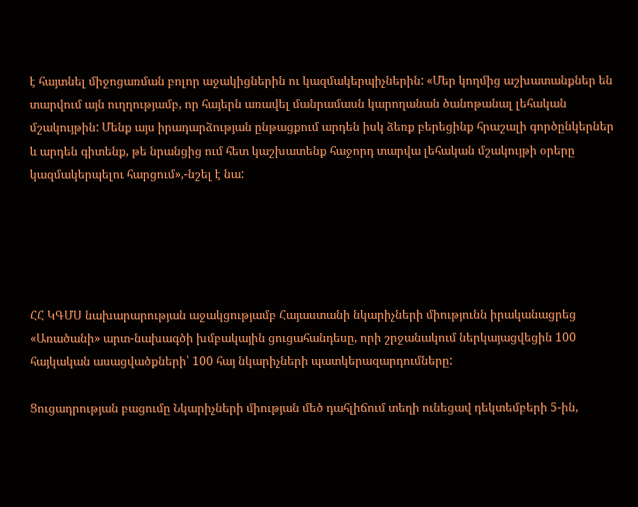է հայտնել միջոցառման բոլոր աջակիցներին ու կազմակերպիչներին: «Մեր կողմից աշխատանքներ են տարվում այն ուղղությամբ, որ հայերն առավել մանրամասն կարողանան ծանոթանալ լեհական մշակույթին: Մենք այս իրադարձության ընթացքում արդեն իսկ ձեռք բերեցինք հրաշալի գործընկերներ և արդեն գիտենք, թե նրանցից ում հետ կաշխատենք հաջորդ տարվա լեհական մշակույթի օրերը կազմակերպելու հարցում»,-նշել է նա:





ՀՀ ԿԳՄՍ նախարարության աջակցությամբ Հայաստանի նկարիչների միությունն իրականացրեց «Առածանի» արտ-նախագծի խմբակային ցուցահանդեսը, որի շրջանակում ներկայացվեցին 100 հայկական ասացվածքների՝ 100 հայ նկարիչների պատկերազարդումները:

Ցուցադրության բացումը Նկարիչների միության մեծ դահլիճում տեղի ունեցավ դեկտեմբերի 5-ին,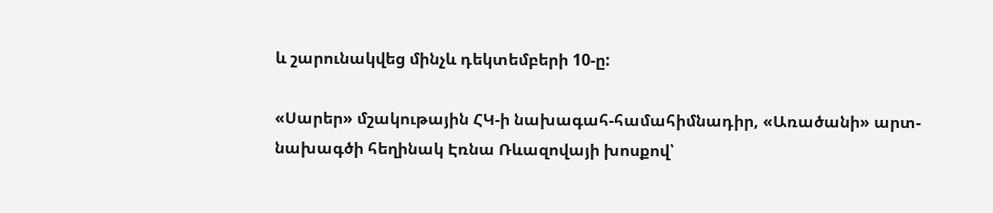և շարունակվեց մինչև դեկտեմբերի 10-ը:

«Սարեր» մշակութային ՀԿ-ի նախագահ-համահիմնադիր, «Առածանի» արտ-նախագծի հեղինակ Էռնա Ռևազովայի խոսքով՝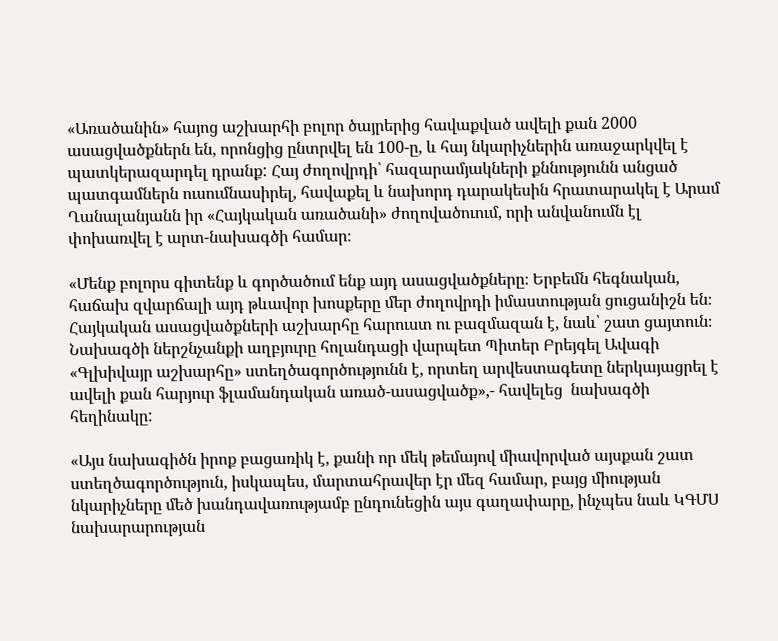«Առածանին» հայոց աշխարհի բոլոր ծայրերից հավաքված ավելի քան 2000 ասացվածքներն են, որոնցից ընտրվել են 100-ը, և հայ նկարիչներին առաջարկվել է պատկերազարդել դրանք: Հայ ժողովրդի՝ հազարամյակների քննությունն անցած պատգամներն ուսումնասիրել, հավաքել և նախորդ դարակեսին հրատարակել է Արամ Ղանալանյանն իր «Հայկական առածանի» ժողովածուում, որի անվանումն էլ փոխառվել է արտ-նախագծի համար։

«Մենք բոլորս գիտենք և գործածում ենք այդ ասացվածքները։ Երբեմն հեգնական, հաճախ զվարճալի այդ թևավոր խոսքերը մեր ժողովրդի իմաստության ցուցանիշն են։ Հայկական ասացվածքների աշխարհը հարուստ ու բազմազան է, նաև՝ շատ ցայտուն։ Նախագծի ներշնչանքի աղբյուրը հոլանդացի վարպետ Պիտեր Բրեյգել Ավագի «Գլխիվայր աշխարհը» ստեղծագործությունն է, որտեղ արվեստագետը ներկայացրել է ավելի քան հարյուր ֆլամանդական առած-ասացվածք»,- հավելեց  նախագծի հեղինակը:

«Այս նախագիծն իրոք բացառիկ է, քանի որ մեկ թեմայով միավորված այսքան շատ ստեղծագործություն, իսկապես, մարտահրավեր էր մեզ համար, բայց միության նկարիչները մեծ խանդավառությամբ ընդունեցին այս գաղափարը, ինչպես նաև ԿԳՄՍ նախարարության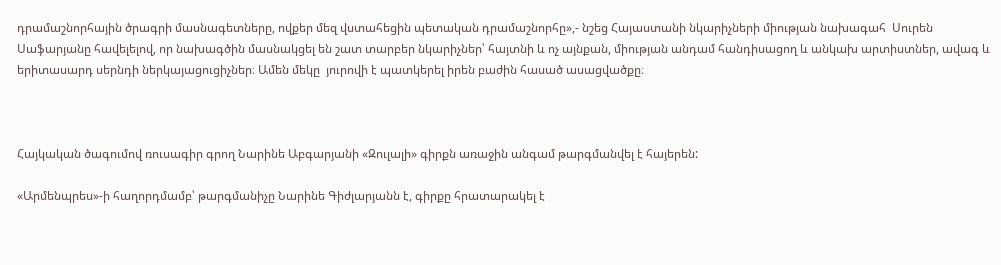դրամաշնորհային ծրագրի մասնագետները, ովքեր մեզ վստահեցին պետական դրամաշնորհը»,- նշեց Հայաստանի նկարիչների միության նախագահ  Սուրեն Սաֆարյանը հավելելով, որ նախագծին մասնակցել են շատ տարբեր նկարիչներ՝ հայտնի և ոչ այնքան, միության անդամ հանդիսացող և անկախ արտիստներ, ավագ և երիտասարդ սերնդի ներկայացուցիչներ։ Ամեն մեկը  յուրովի է պատկերել իրեն բաժին հասած ասացվածքը։



Հայկական ծագումով ռուսագիր գրող Նարինե Աբգարյանի «Զուլալի» գիրքն առաջին անգամ թարգմանվել է հայերեն:

«Արմենպրես»-ի հաղորդմամբ՝ թարգմանիչը Նարինե Գիժլարյանն է, գիրքը հրատարակել է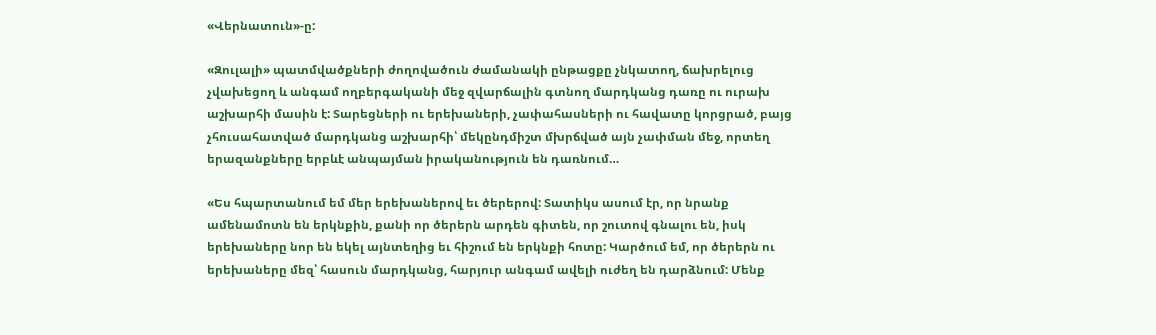«Վերնատուն»-ը:

«Զուլալի» պատմվածքների ժողովածուն ժամանակի ընթացքը չնկատող, ճախրելուց չվախեցող և անգամ ողբերգականի մեջ զվարճալին գտնող մարդկանց դառը ու ուրախ աշխարհի մասին է: Տարեցների ու երեխաների, չափահասների ու հավատը կորցրած, բայց չհուսահատված մարդկանց աշխարհի՝ մեկընդմիշտ մխրճված այն չափման մեջ, որտեղ երազանքները երբևէ անպայման իրականություն են դառնում…

«Ես հպարտանում եմ մեր երեխաներով եւ ծերերով: Տատիկս ասում էր, որ նրանք ամենամոտն են երկնքին, քանի որ ծերերն արդեն գիտեն, որ շուտով գնալու են, իսկ երեխաները նոր են եկել այնտեղից եւ հիշում են երկնքի հոտը: Կարծում եմ, որ ծերերն ու երեխաները մեզ՝ հասուն մարդկանց, հարյուր անգամ ավելի ուժեղ են դարձնում: Մենք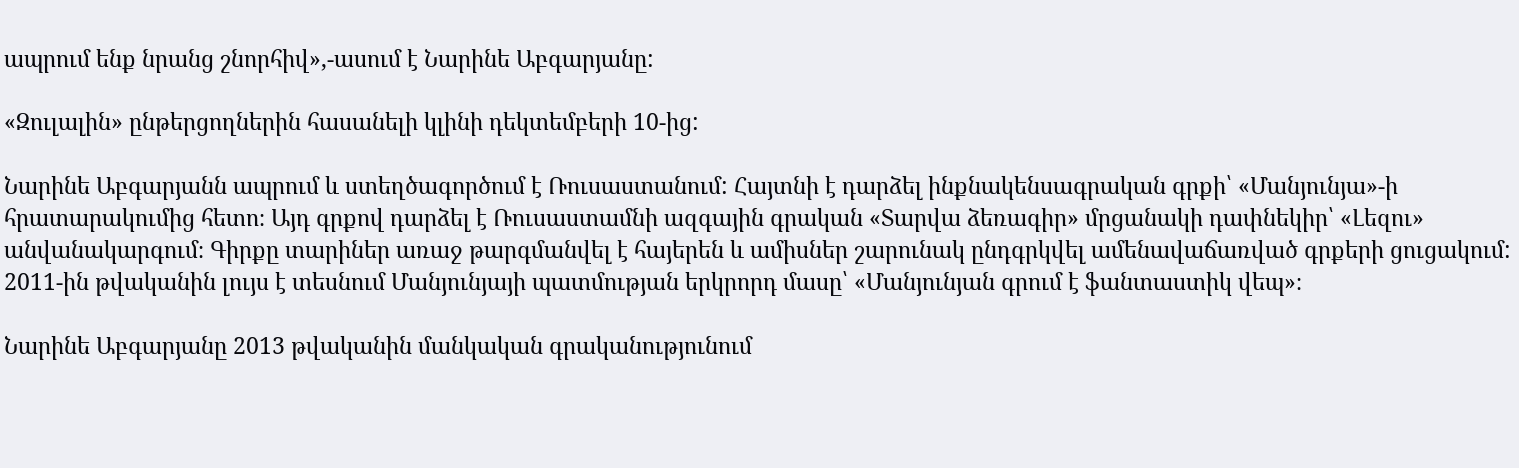ապրում ենք նրանց շնորհիվ»,-ասում է Նարինե Աբգարյանը:

«Զուլալին» ընթերցողներին հասանելի կլինի դեկտեմբերի 10-ից:

Նարինե Աբգարյանն ապրում և ստեղծագործում է Ռուսաստանում: Հայտնի է դարձել ինքնակենսագրական գրքի՝ «Մանյունյա»-ի հրատարակումից հետո։ Այդ գրքով դարձել է Ռուսաստամնի ազգային գրական «Տարվա ձեռագիր» մրցանակի դափնեկիր՝ «Լեզու» անվանակարգում։ Գիրքը տարիներ առաջ թարգմանվել է հայերեն և ամիսներ շարունակ ընդգրկվել ամենավաճառված գրքերի ցուցակում: 2011-ին թվականին լույս է տեսնում Մանյունյայի պատմության երկրորդ մասը՝ «Մանյունյան գրում է ֆանտաստիկ վեպ»։

Նարինե Աբգարյանը 2013 թվականին մանկական գրականությունում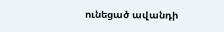ունեցած ավանդի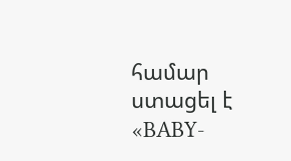համար ստացել է «BABY-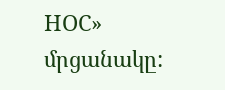НОС» մրցանակը: